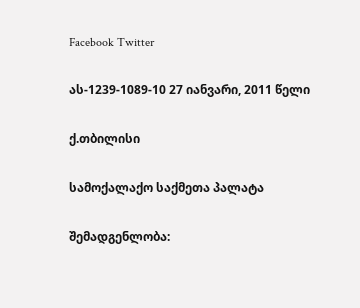Facebook Twitter

ას-1239-1089-10 27 იანვარი, 2011 წელი

ქ.თბილისი

სამოქალაქო საქმეთა პალატა

შემადგენლობა: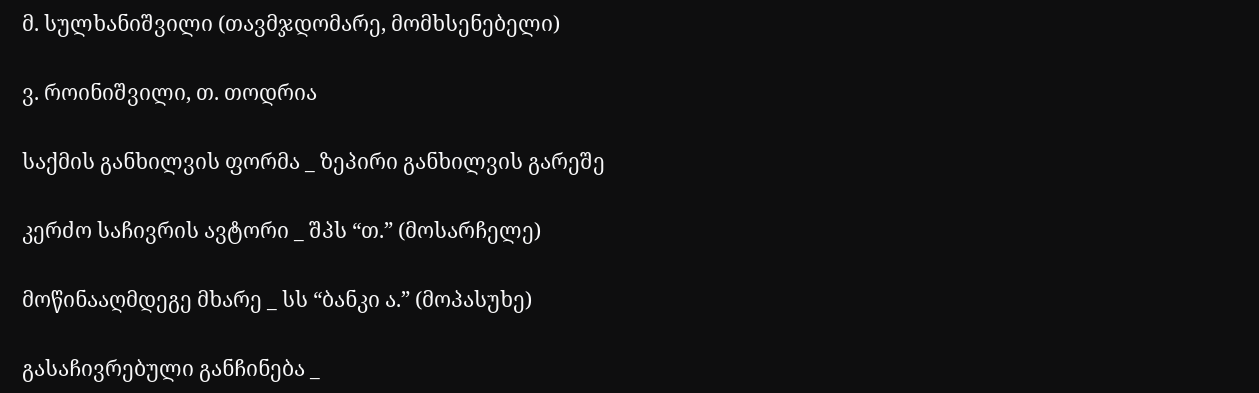მ. სულხანიშვილი (თავმჯდომარე, მომხსენებელი)

ვ. როინიშვილი, თ. თოდრია

საქმის განხილვის ფორმა _ ზეპირი განხილვის გარეშე

კერძო საჩივრის ავტორი _ შპს “თ.” (მოსარჩელე)

მოწინააღმდეგე მხარე _ სს “ბანკი ა.” (მოპასუხე)

გასაჩივრებული განჩინება _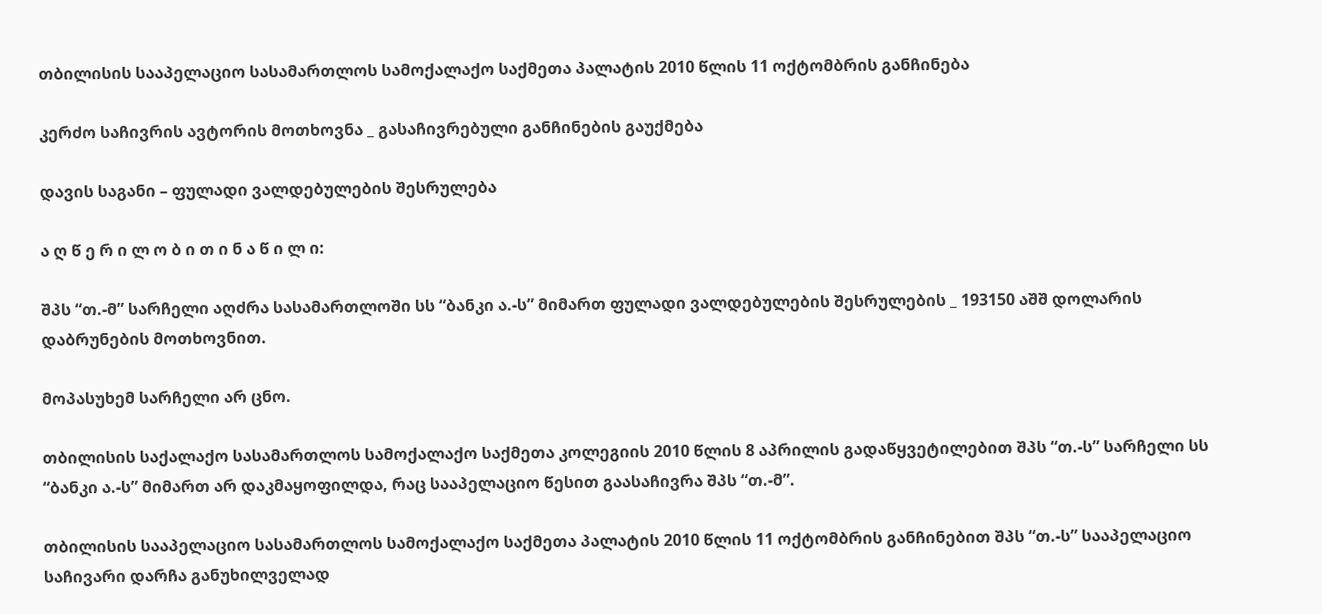თბილისის სააპელაციო სასამართლოს სამოქალაქო საქმეთა პალატის 2010 წლის 11 ოქტომბრის განჩინება

კერძო საჩივრის ავტორის მოთხოვნა _ გასაჩივრებული განჩინების გაუქმება

დავის საგანი – ფულადი ვალდებულების შესრულება

ა ღ წ ე რ ი ლ ო ბ ი თ ი ნ ა წ ი ლ ი:

შპს “თ.-მ” სარჩელი აღძრა სასამართლოში სს “ბანკი ა.-ს” მიმართ ფულადი ვალდებულების შესრულების _ 193150 აშშ დოლარის დაბრუნების მოთხოვნით.

მოპასუხემ სარჩელი არ ცნო.

თბილისის საქალაქო სასამართლოს სამოქალაქო საქმეთა კოლეგიის 2010 წლის 8 აპრილის გადაწყვეტილებით შპს “თ.-ს” სარჩელი სს “ბანკი ა.-ს” მიმართ არ დაკმაყოფილდა, რაც სააპელაციო წესით გაასაჩივრა შპს “თ.-მ”.

თბილისის სააპელაციო სასამართლოს სამოქალაქო საქმეთა პალატის 2010 წლის 11 ოქტომბრის განჩინებით შპს “თ.-ს” სააპელაციო საჩივარი დარჩა განუხილველად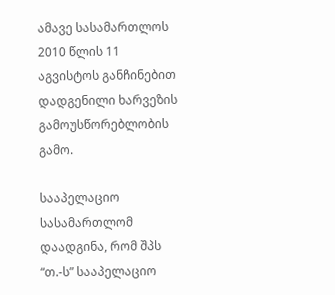ამავე სასამართლოს 2010 წლის 11 აგვისტოს განჩინებით დადგენილი ხარვეზის გამოუსწორებლობის გამო.

სააპელაციო სასამართლომ დაადგინა, რომ შპს “თ.-ს” სააპელაციო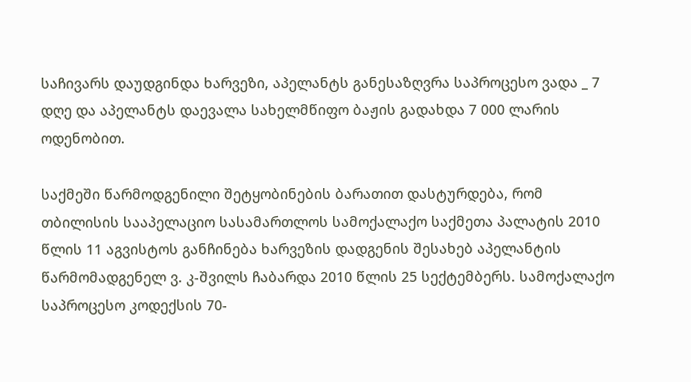საჩივარს დაუდგინდა ხარვეზი, აპელანტს განესაზღვრა საპროცესო ვადა _ 7 დღე და აპელანტს დაევალა სახელმწიფო ბაჟის გადახდა 7 000 ლარის ოდენობით.

საქმეში წარმოდგენილი შეტყობინების ბარათით დასტურდება, რომ თბილისის სააპელაციო სასამართლოს სამოქალაქო საქმეთა პალატის 2010 წლის 11 აგვისტოს განჩინება ხარვეზის დადგენის შესახებ აპელანტის წარმომადგენელ ვ. კ-შვილს ჩაბარდა 2010 წლის 25 სექტემბერს. სამოქალაქო საპროცესო კოდექსის 70-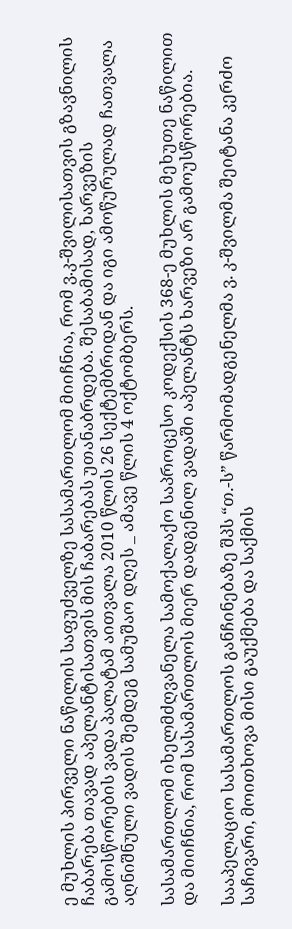ე მუხლის პირველი ნაწილის საფუძველზე სასამართლომ მიიჩნია, რომ ვ.კ-შვილისათვის გზავნილის ჩაბარება თავად აპელანტისათვის მის ჩაბარებას უთანაბრდება. შესაბამისად, ხარვეზის გამოსწორების ვადა პალატამ აითვალა 2010 წლის 26 სექტემბრიდან და იგი ამოწურულად ჩათვალა აღნიშნული ვადის შემდეგ სამუშაო დღეს _ ამავე წლის 4 ოქტომბერს.

სასამართლომ იხელმძღვანელა სამოქალაქო საპროცესო კოდექსის 368-ე მუხლის მეხუთე ნაწილით და მიიჩნია, რომ სასამართლოს მიერ დადგენილ ვადაში აპელანტს ხარვეზი არ გამოუსწორებია.

სააპელაციო სასამართლოს განჩინებაზე შპს “თ.-ს” წარმომადგენელმა ვ. კ-შვილმა შეიტანა კერძო საჩივარი, მოითხოვა მისი გაუქმება და საქმის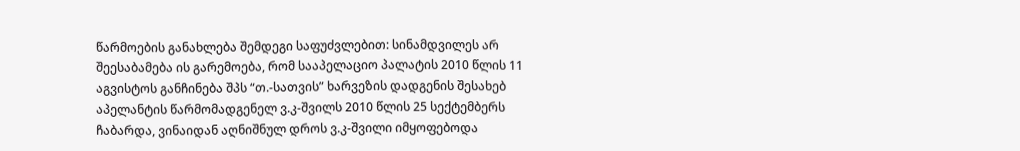წარმოების განახლება შემდეგი საფუძვლებით: სინამდვილეს არ შეესაბამება ის გარემოება, რომ სააპელაციო პალატის 2010 წლის 11 აგვისტოს განჩინება შპს “თ.-სათვის” ხარვეზის დადგენის შესახებ აპელანტის წარმომადგენელ ვ.კ-შვილს 2010 წლის 25 სექტემბერს ჩაბარდა, ვინაიდან აღნიშნულ დროს ვ.კ-შვილი იმყოფებოდა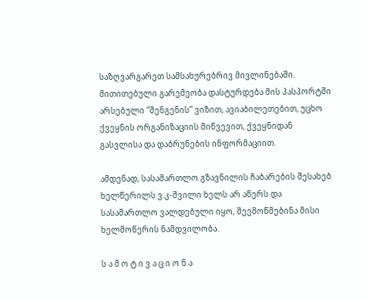საზღვარგარეთ სამსახურებრივ მივლინებაში. მითითებული გარემეობა დასტურდება მის პასპორტში არსებული “შენგენის” ვიზით, ავიაბილეთებით, უცხო ქვეყნის ორგანიზაციის მიწვევით, ქვეყნიდან გასვლისა და დაბრუნების ინფორმაციით.

ამდენად, სასამართლო გზავნილის ჩაბარების შესახებ ხელწერილს ვ.კ-შვილი ხელს არ აწერს და სასამართლო ვალდებული იყო, შეემოწმებინა მისი ხელმოწერის ნამდვილობა.

ს ა მ ო ტ ი ვ ა ც ი ო ნ ა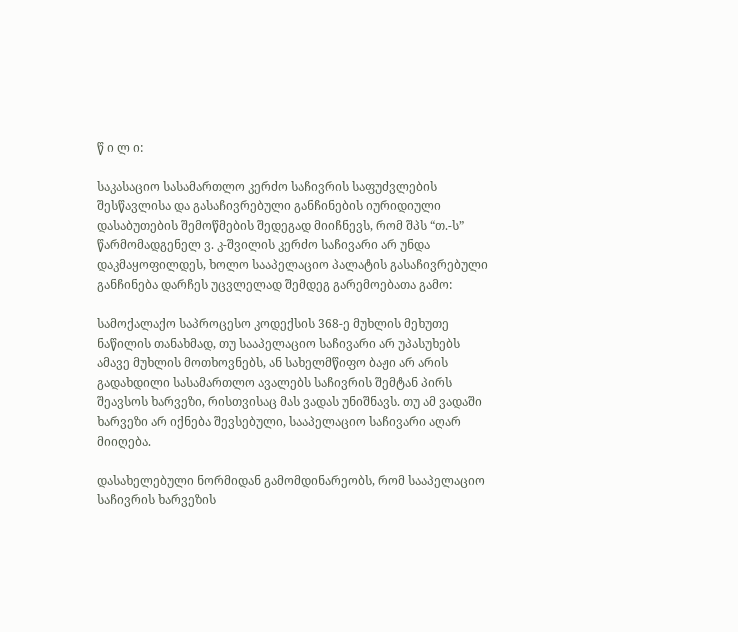წ ი ლ ი:

საკასაციო სასამართლო კერძო საჩივრის საფუძვლების შესწავლისა და გასაჩივრებული განჩინების იურიდიული დასაბუთების შემოწმების შედეგად მიიჩნევს, რომ შპს “თ.-ს” წარმომადგენელ ვ. კ-შვილის კერძო საჩივარი არ უნდა დაკმაყოფილდეს, ხოლო სააპელაციო პალატის გასაჩივრებული განჩინება დარჩეს უცვლელად შემდეგ გარემოებათა გამო:

სამოქალაქო საპროცესო კოდექსის 368-ე მუხლის მეხუთე ნაწილის თანახმად, თუ სააპელაციო საჩივარი არ უპასუხებს ამავე მუხლის მოთხოვნებს, ან სახელმწიფო ბაჟი არ არის გადახდილი სასამართლო ავალებს საჩივრის შემტან პირს შეავსოს ხარვეზი, რისთვისაც მას ვადას უნიშნავს. თუ ამ ვადაში ხარვეზი არ იქნება შევსებული, სააპელაციო საჩივარი აღარ მიიღება.

დასახელებული ნორმიდან გამომდინარეობს, რომ სააპელაციო საჩივრის ხარვეზის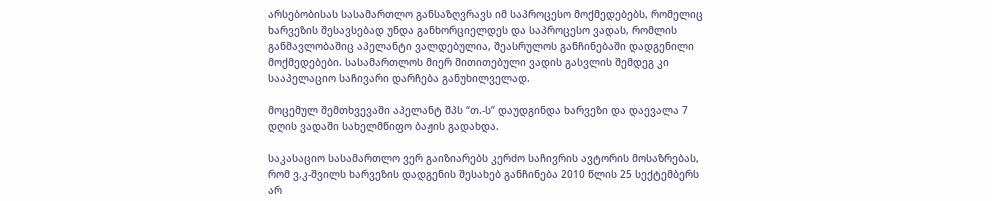არსებობისას სასამართლო განსაზღვრავს იმ საპროცესო მოქმედებებს, რომელიც ხარვეზის შესავსებად უნდა განხორციელდეს და საპროცესო ვადას, რომლის განმავლობაშიც აპელანტი ვალდებულია, შეასრულოს განჩინებაში დადგენილი მოქმედებები. სასამართლოს მიერ მითითებული ვადის გასვლის შემდეგ კი სააპელაციო საჩივარი დარჩება განუხილველად.

მოცემულ შემთხვევაში აპელანტ შპს “თ.-ს” დაუდგინდა ხარვეზი და დაევალა 7 დღის ვადაში სახელმწიფო ბაჟის გადახდა.

საკასაციო სასამართლო ვერ გაიზიარებს კერძო საჩივრის ავტორის მოსაზრებას, რომ ვ.კ-შვილს ხარვეზის დადგენის შესახებ განჩინება 2010 წლის 25 სექტემბერს არ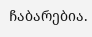ჩაბარებია.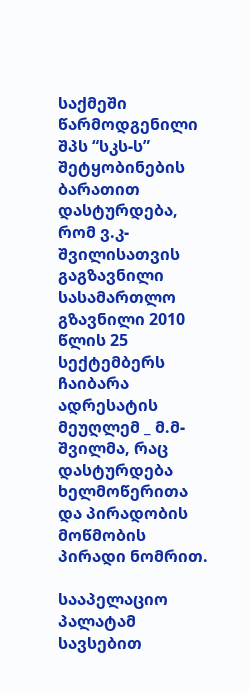საქმეში წარმოდგენილი შპს “სკს-ს” შეტყობინების ბარათით დასტურდება, რომ ვ.კ-შვილისათვის გაგზავნილი სასამართლო გზავნილი 2010 წლის 25 სექტემბერს ჩაიბარა ადრესატის მეუღლემ _ მ.მ-შვილმა, რაც დასტურდება ხელმოწერითა და პირადობის მოწმობის პირადი ნომრით.

სააპელაციო პალატამ სავსებით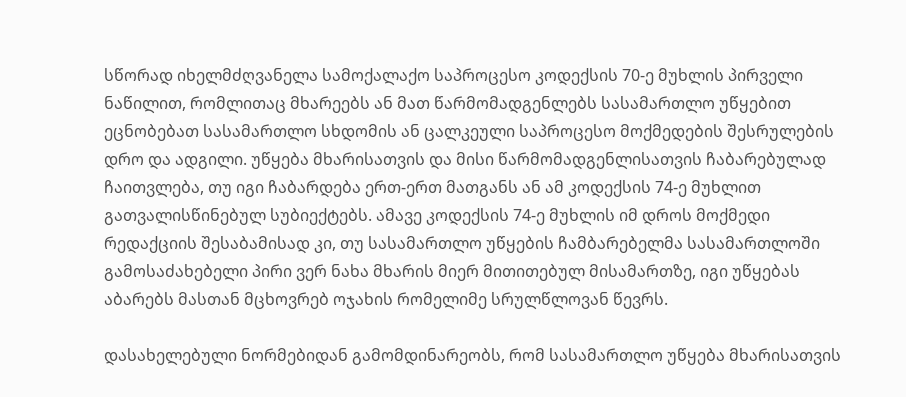სწორად იხელმძღვანელა სამოქალაქო საპროცესო კოდექსის 70-ე მუხლის პირველი ნაწილით, რომლითაც მხარეებს ან მათ წარმომადგენლებს სასამართლო უწყებით ეცნობებათ სასამართლო სხდომის ან ცალკეული საპროცესო მოქმედების შესრულების დრო და ადგილი. უწყება მხარისათვის და მისი წარმომადგენლისათვის ჩაბარებულად ჩაითვლება, თუ იგი ჩაბარდება ერთ-ერთ მათგანს ან ამ კოდექსის 74-ე მუხლით გათვალისწინებულ სუბიექტებს. ამავე კოდექსის 74-ე მუხლის იმ დროს მოქმედი რედაქციის შესაბამისად კი, თუ სასამართლო უწყების ჩამბარებელმა სასამართლოში გამოსაძახებელი პირი ვერ ნახა მხარის მიერ მითითებულ მისამართზე, იგი უწყებას აბარებს მასთან მცხოვრებ ოჯახის რომელიმე სრულწლოვან წევრს.

დასახელებული ნორმებიდან გამომდინარეობს, რომ სასამართლო უწყება მხარისათვის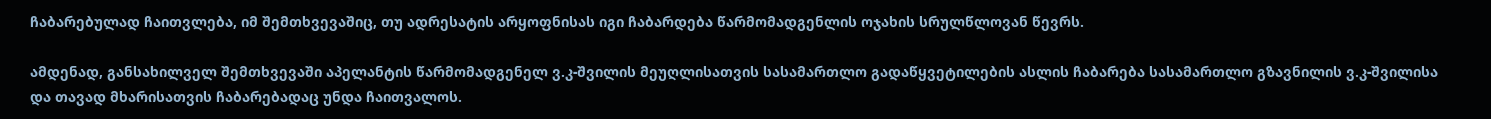ჩაბარებულად ჩაითვლება, იმ შემთხვევაშიც, თუ ადრესატის არყოფნისას იგი ჩაბარდება წარმომადგენლის ოჯახის სრულწლოვან წევრს.

ამდენად, განსახილველ შემთხვევაში აპელანტის წარმომადგენელ ვ.კ-შვილის მეუღლისათვის სასამართლო გადაწყვეტილების ასლის ჩაბარება სასამართლო გზავნილის ვ.კ-შვილისა და თავად მხარისათვის ჩაბარებადაც უნდა ჩაითვალოს.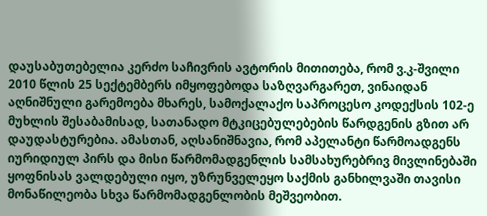დაუსაბუთებელია კერძო საჩივრის ავტორის მითითება, რომ ვ.კ-შვილი 2010 წლის 25 სექტემბერს იმყოფებოდა საზღვარგარეთ, ვინაიდან აღნიშნული გარემოება მხარეს, სამოქალაქო საპროცესო კოდექსის 102-ე მუხლის შესაბამისად, სათანადო მტკიცებულებების წარდგენის გზით არ დაუდასტურებია. ამასთან, აღსანიშნავია, რომ აპელანტი წარმოადგენს იურიდიულ პირს და მისი წარმომადგენლის სამსახურებრივ მივლინებაში ყოფნისას ვალდებული იყო, უზრუნველეყო საქმის განხილვაში თავისი მონაწილეობა სხვა წარმომადგენლობის მეშვეობით.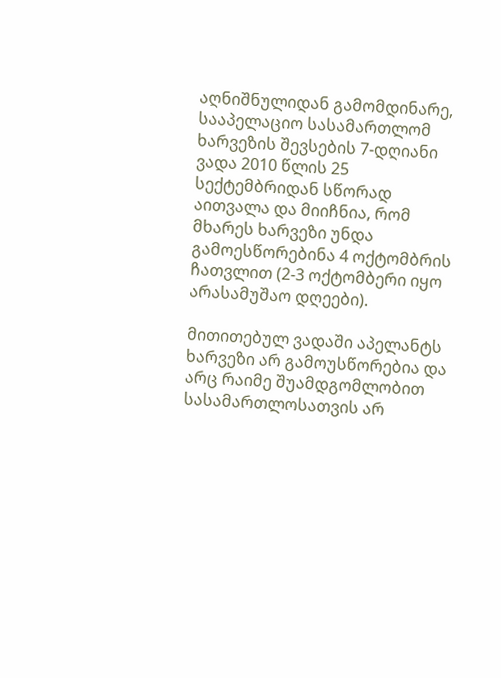აღნიშნულიდან გამომდინარე, სააპელაციო სასამართლომ ხარვეზის შევსების 7-დღიანი ვადა 2010 წლის 25 სექტემბრიდან სწორად აითვალა და მიიჩნია, რომ მხარეს ხარვეზი უნდა გამოესწორებინა 4 ოქტომბრის ჩათვლით (2-3 ოქტომბერი იყო არასამუშაო დღეები).

მითითებულ ვადაში აპელანტს ხარვეზი არ გამოუსწორებია და არც რაიმე შუამდგომლობით სასამართლოსათვის არ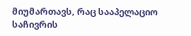მიუმართავს, რაც სააპელაციო საჩივრის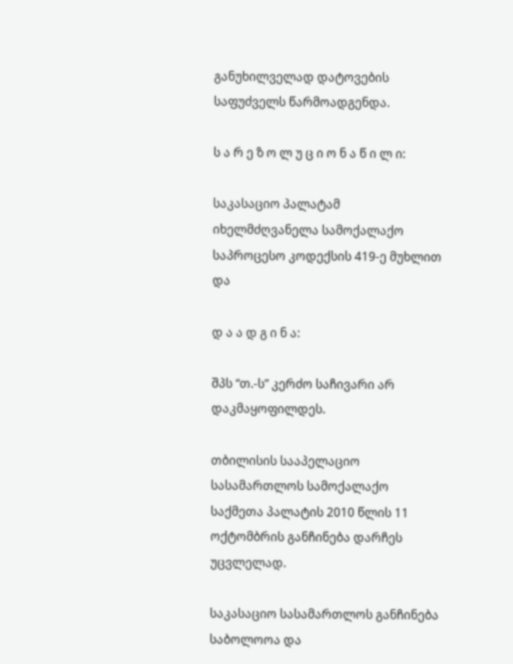განუხილველად დატოვების საფუძველს წარმოადგენდა.

ს ა რ ე ზ ო ლ უ ც ი ო ნ ა წ ი ლ ი:

საკასაციო პალატამ იხელმძღვანელა სამოქალაქო საპროცესო კოდექსის 419-ე მუხლით და

დ ა ა დ გ ი ნ ა:

შპს “თ.-ს” კერძო საჩივარი არ დაკმაყოფილდეს.

თბილისის სააპელაციო სასამართლოს სამოქალაქო საქმეთა პალატის 2010 წლის 11 ოქტომბრის განჩინება დარჩეს უცვლელად.

საკასაციო სასამართლოს განჩინება საბოლოოა და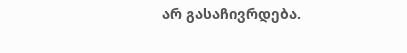არ გასაჩივრდება.